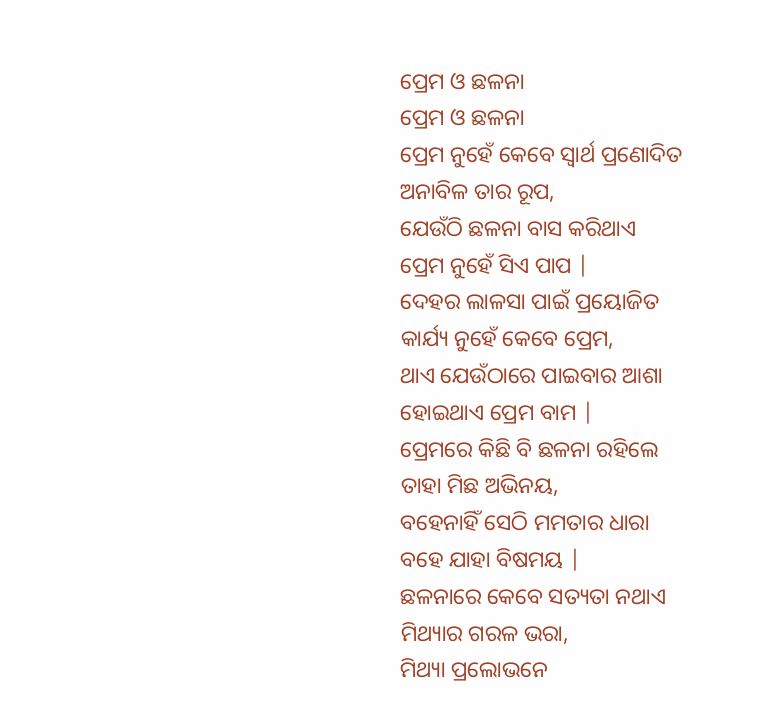ପ୍ରେମ ଓ ଛଳନା
ପ୍ରେମ ଓ ଛଳନା
ପ୍ରେମ ନୁହେଁ କେବେ ସ୍ୱାର୍ଥ ପ୍ରଣୋଦିତ
ଅନାବିଳ ତାର ରୂପ,
ଯେଉଁଠି ଛଳନା ବାସ କରିଥାଏ
ପ୍ରେମ ନୁହେଁ ସିଏ ପାପ |
ଦେହର ଲାଳସା ପାଇଁ ପ୍ରୟୋଜିତ
କାର୍ଯ୍ୟ ନୁହେଁ କେବେ ପ୍ରେମ,
ଥାଏ ଯେଉଁଠାରେ ପାଇବାର ଆଶା
ହୋଇଥାଏ ପ୍ରେମ ବାମ |
ପ୍ରେମରେ କିଛି ବି ଛଳନା ରହିଲେ
ତାହା ମିଛ ଅଭିନୟ,
ବହେନାହିଁ ସେଠି ମମତାର ଧାରା
ବହେ ଯାହା ବିଷମୟ |
ଛଳନାରେ କେବେ ସତ୍ୟତା ନଥାଏ
ମିଥ୍ୟାର ଗରଳ ଭରା,
ମିଥ୍ୟା ପ୍ରଲୋଭନେ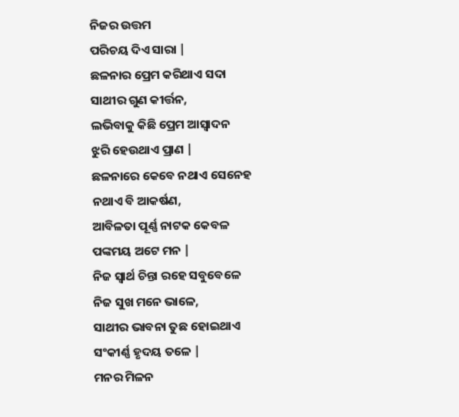ନିଜର ଉତ୍ତମ
ପରିଚୟ ଦିଏ ସାରା |
ଛଳନାର ପ୍ରେମ କରିଥାଏ ସଦା
ସାଥୀର ଗୁଣ କୀର୍ତ୍ତନ,
ଲଭିବାକୁ କିଛି ପ୍ରେମ ଆସ୍ଵାଦନ
ଝୁରି ହେଉଥାଏ ପ୍ରାଣ |
ଛଳନାରେ କେବେ ନଥାଏ ସେନେହ
ନଥାଏ ବି ଆକର୍ଷଣ,
ଆବିଳତା ପୂର୍ଣ୍ଣ ନାଟକ କେବଳ
ପଙ୍କମୟ ଅଟେ ମନ |
ନିଜ ସ୍ୱାର୍ଥ ଚିନ୍ତା ରହେ ସବୁବେଳେ
ନିଜ ସୁଖ ମନେ ଭାଳେ,
ସାଥୀର ଭାବନା ତୁଛ ହୋଇଥାଏ
ସଂକୀର୍ଣ୍ଣ ହୃଦୟ ତଳେ |
ମନର ମିଳନ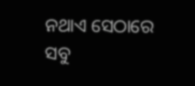ନଥାଏ ସେଠାରେ
ସବୁ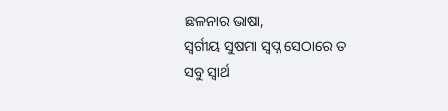ଛଳନାର ଭାଷା,
ସ୍ବର୍ଗୀୟ ସୁଷମା ସ୍ବପ୍ନ ସେଠାରେ ତ
ସବୁ ସ୍ୱାର୍ଥ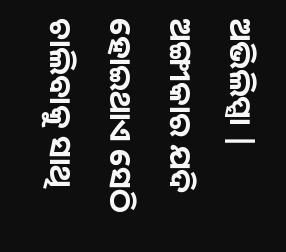ଅଭିଲିପ୍ସା |
ଅଙ୍ଗୀକାର ଯଦି ହୋଇଥାଏ ସେଠି
ଚାଲିବାକୁ ସାଥି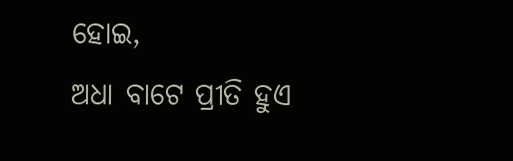ହୋଇ,
ଅଧା ବାଟେ ପ୍ରୀତି ହୁଏ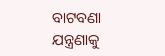ବାଟବଣା
ଯନ୍ତ୍ରଣାକୁ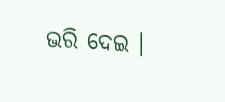ଭରି ଦେଇ ।